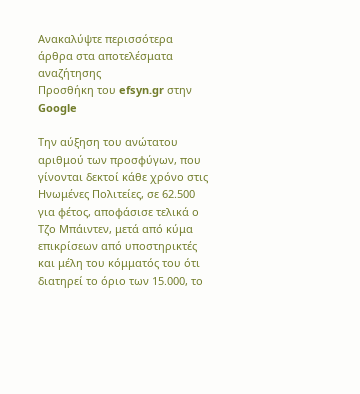Ανακαλύψτε περισσότερα άρθρα στα αποτελέσματα αναζήτησης
Προσθήκη του efsyn.gr στην Google

Την αύξηση του ανώτατου αριθμού των προσφύγων, που γίνονται δεκτοί κάθε χρόνο στις Ηνωμένες Πολιτείες, σε 62.500 για φέτος, αποφάσισε τελικά ο Τζο Μπάιντεν, μετά από κύμα επικρίσεων από υποστηρικτές και μέλη του κόμματός του ότι διατηρεί το όριο των 15.000, το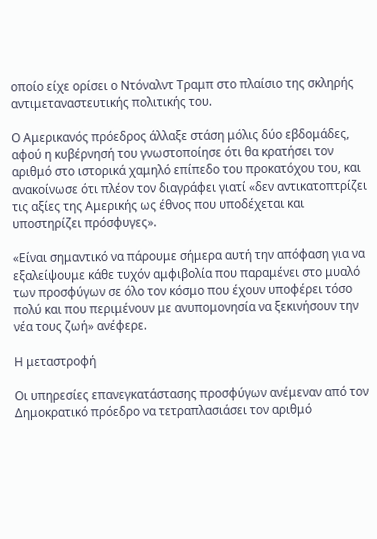οποίο είχε ορίσει ο Ντόναλντ Τραμπ στο πλαίσιο της σκληρής αντιμεταναστευτικής πολιτικής του.

Ο Αμερικανός πρόεδρος άλλαξε στάση μόλις δύο εβδομάδες, αφού η κυβέρνησή του γνωστοποίησε ότι θα κρατήσει τον αριθμό στο ιστορικά χαμηλό επίπεδο του προκατόχου του, και ανακοίνωσε ότι πλέον τον διαγράφει γιατί «δεν αντικατοπτρίζει τις αξίες της Αμερικής ως έθνος που υποδέχεται και υποστηρίζει πρόσφυγες».

«Είναι σημαντικό να πάρουμε σήμερα αυτή την απόφαση για να εξαλείψουμε κάθε τυχόν αμφιβολία που παραμένει στο μυαλό των προσφύγων σε όλο τον κόσμο που έχουν υποφέρει τόσο πολύ και που περιμένουν με ανυπομονησία να ξεκινήσουν την νέα τους ζωή» ανέφερε.

Η μεταστροφή

Οι υπηρεσίες επανεγκατάστασης προσφύγων ανέμεναν από τον Δημοκρατικό πρόεδρο να τετραπλασιάσει τον αριθμό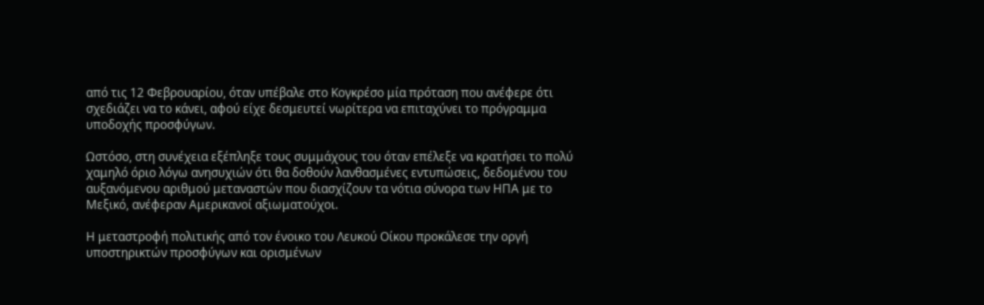από τις 12 Φεβρουαρίου, όταν υπέβαλε στο Κογκρέσο μία πρόταση που ανέφερε ότι σχεδιάζει να το κάνει, αφού είχε δεσμευτεί νωρίτερα να επιταχύνει το πρόγραμμα υποδοχής προσφύγων.

Ωστόσο, στη συνέχεια εξέπληξε τους συμμάχους του όταν επέλεξε να κρατήσει το πολύ χαμηλό όριο λόγω ανησυχιών ότι θα δοθούν λανθασμένες εντυπώσεις, δεδομένου του αυξανόμενου αριθμού μεταναστών που διασχίζουν τα νότια σύνορα των ΗΠΑ με το Μεξικό, ανέφεραν Αμερικανοί αξιωματούχοι.

Η μεταστροφή πολιτικής από τον ένοικο του Λευκού Οίκου προκάλεσε την οργή υποστηρικτών προσφύγων και ορισμένων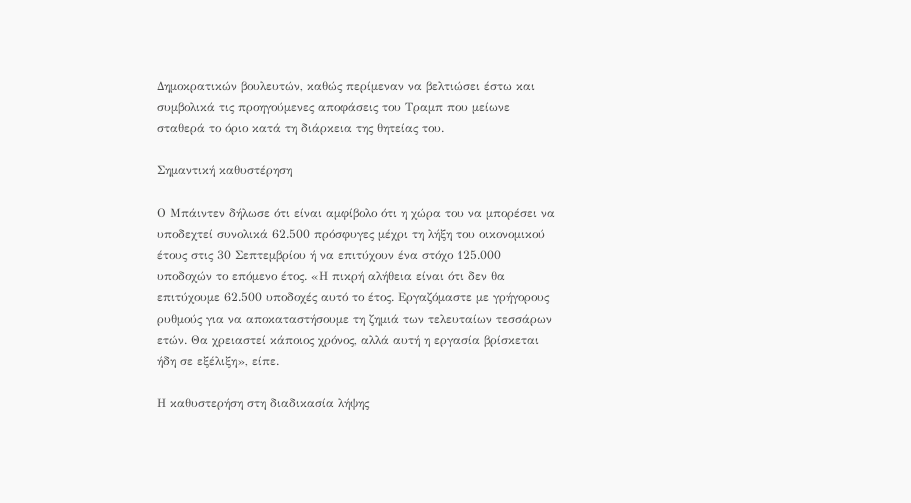Δημοκρατικών βουλευτών, καθώς περίμεναν να βελτιώσει έστω και συμβολικά τις προηγούμενες αποφάσεις του Τραμπ που μείωνε σταθερά το όριο κατά τη διάρκεια της θητείας του.

Σημαντική καθυστέρηση

Ο Μπάιντεν δήλωσε ότι είναι αμφίβολο ότι η χώρα του να μπορέσει να υποδεχτεί συνολικά 62.500 πρόσφυγες μέχρι τη λήξη του οικονομικού έτους στις 30 Σεπτεμβρίου ή να επιτύχουν ένα στόχο 125.000 υποδοχών το επόμενο έτος. «Η πικρή αλήθεια είναι ότι δεν θα επιτύχουμε 62.500 υποδοχές αυτό το έτος. Εργαζόμαστε με γρήγορους ρυθμούς για να αποκαταστήσουμε τη ζημιά των τελευταίων τεσσάρων ετών. Θα χρειαστεί κάποιος χρόνος, αλλά αυτή η εργασία βρίσκεται ήδη σε εξέλιξη», είπε.

Η καθυστερήση στη διαδικασία λήψης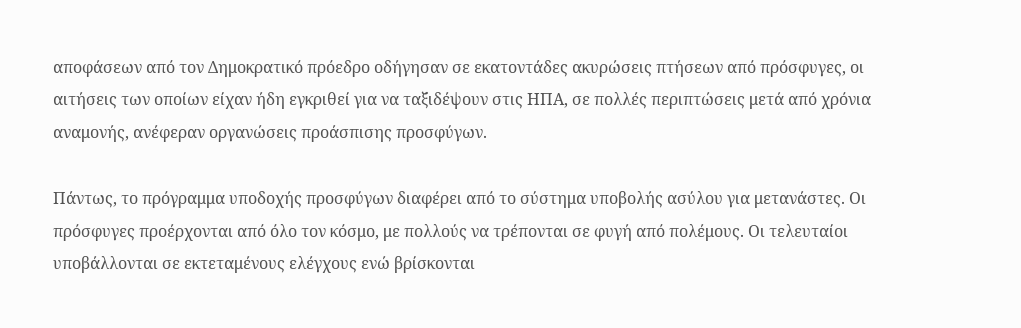αποφάσεων από τον Δημοκρατικό πρόεδρο οδήγησαν σε εκατοντάδες ακυρώσεις πτήσεων από πρόσφυγες, οι αιτήσεις των οποίων είχαν ήδη εγκριθεί για να ταξιδέψουν στις ΗΠΑ, σε πολλές περιπτώσεις μετά από χρόνια αναμονής, ανέφεραν οργανώσεις προάσπισης προσφύγων.

Πάντως, το πρόγραμμα υποδοχής προσφύγων διαφέρει από το σύστημα υποβολής ασύλου για μετανάστες. Οι πρόσφυγες προέρχονται από όλο τον κόσμο, με πολλούς να τρέπονται σε φυγή από πολέμους. Οι τελευταίοι υποβάλλονται σε εκτεταμένους ελέγχους ενώ βρίσκονται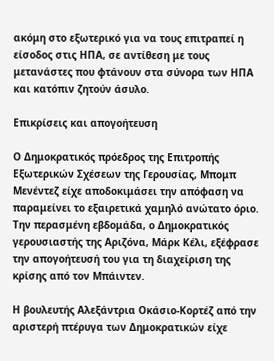ακόμη στο εξωτερικό για να τους επιτραπεί η είσοδος στις ΗΠΑ, σε αντίθεση με τους μετανάστες που φτάνουν στα σύνορα των ΗΠΑ και κατόπιν ζητούν άσυλο.

Επικρίσεις και απογοήτευση

Ο Δημοκρατικός πρόεδρος της Επιτροπής Εξωτερικών Σχέσεων της Γερουσίας, Μπομπ Μενέντεζ είχε αποδοκιμάσει την απόφαση να παραμείνει το εξαιρετικά χαμηλό ανώτατο όριο. Την περασμένη εβδομάδα, ο Δημοκρατικός γερουσιαστής της Αριζόνα, Μάρκ Κέλι, εξέφρασε την απογοήτευσή του για τη διαχείριση της κρίσης από τον Μπάιντεν.

Η βουλευτής Αλεξάντρια Οκάσιο-Κορτέζ από την αριστερή πτέρυγα των Δημοκρατικών είχε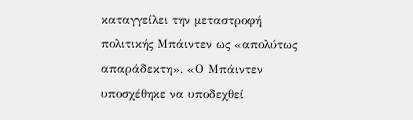καταγγείλει την μεταστροφή πολιτικής Μπάιντεν ως «απολύτως απαράδεκτη». «Ο Μπάιντεν υποσχέθηκε να υποδεχθεί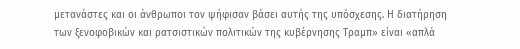μετανάστες και οι άνθρωποι τον ψήφισαν βάσει αυτής της υπόσχεσης. Η διατήρηση των ξενοφοβικών και ρατσιστικών πολιτικών της κυβέρνησης Τραμπ» είναι «απλά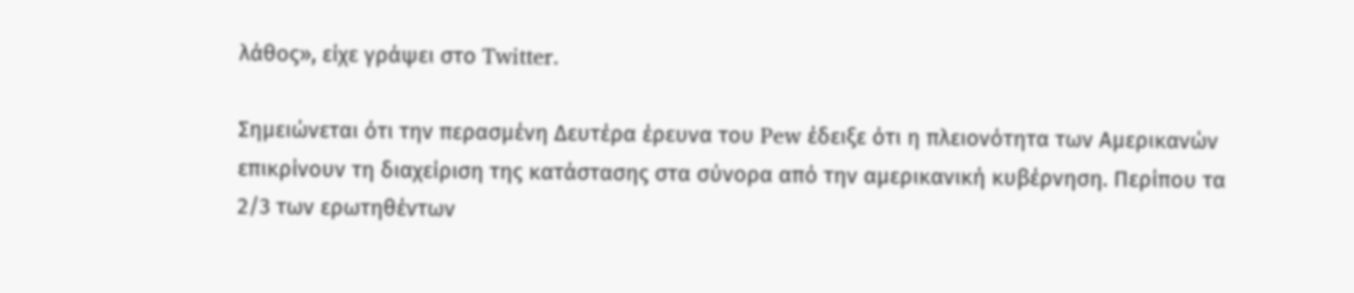λάθος», είχε γράψει στο Twitter.

Σημειώνεται ότι την περασμένη Δευτέρα έρευνα του Pew έδειξε ότι η πλειονότητα των Αμερικανών επικρίνουν τη διαχείριση της κατάστασης στα σύνορα από την αμερικανική κυβέρνηση. Περίπου τα 2/3 των ερωτηθέντων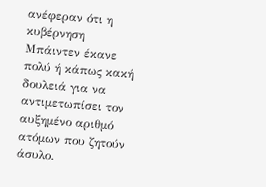ανέφεραν ότι η κυβέρνηση Μπάιντεν έκανε πολύ ή κάπως κακή δουλειά για να αντιμετωπίσει τον αυξημένο αριθμό ατόμων που ζητούν άσυλο.